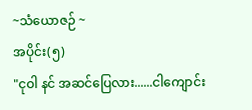~သံယောဇဉ် ~
အပိုင်း(၅)
"ငုဝါ နင် အဆင်ပြေလား......ငါကျောင်း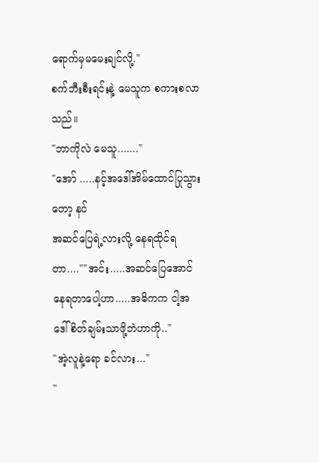ရောက်မှမမေးချင်လို့."
စက်ဘီးစီးရင်းနဲ့ မေသူက စကားစလာသည်။
"ဘာကိုလဲ မေသူ......."
"အော် .....နင့်အဒေါ်အိမ်ထောင်ပြုသွားတော့ နင်
အဆင်ပြေရဲ့လားလို့ နေရထိုင်ရတာ....""အင်း.....အဆင်ပြေအောင်နေရတာပေါ့ဟာ.....အဓိကက ငါ့အဒေါ်စိတ်ချမ်းသာဖို့ဘဲဟာကို.."
"အဲ့လူနဲ့ရော ခင်လား..."
"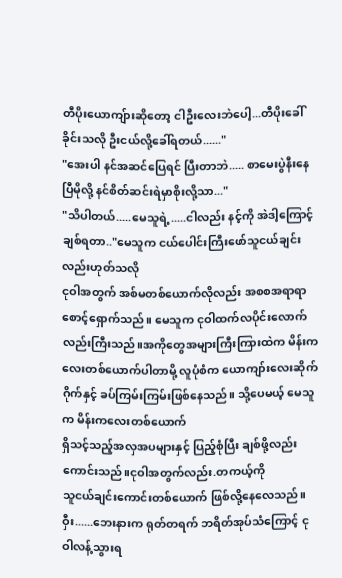တီပိုးယောကျ်ားဆိုတော့ ငါဦးလေးဘဲပေါ့...တီပိုးခေါ်ခိုင်းသလို ဦးငယ်လို့ခေါ်ရတယ်......"
"အေးပါ နင်အဆင်ပြေရင် ပြီးတာဘဲ..... စာမေးပွဲနီးနေပြီမိုလို့ နင်စိတ်ဆင်းရဲမှာစိုးလို့သာ..."
"သိပါတယ်.....မေသူရဲ့.....ငါလည်း နင့်ကို အဲဒါ့ကြောင့်
ချစ်ရတာ.."မေသူက ငယ်ပေါင်းကြီးဖော်သူငယ်ချင်းလည်းဟုတ်သလို
ငုဝါအတွက် အစ်မတစ်ယောက်လိုလည်း အစစအရာရာ
စောင့်ရှောက်သည်။ မေသူက ငုဝါထက်လပိုင်းလောက်လည်းကြီးသည်။အကိုတွေအများကြီးကြားထဲက မိန်းကလေးတစ်ယောက်ပါတာမို့ လူပုံစံက ယောကျာ်းလေးဆိုက်ဂိုက်နှင့် ခပ်ကြမ်းကြမ်းဖြစ်နေသည်။ သို့ပေမယ့် မေသူက မိန်းကလေးတစ်ယောက်
ရှိသင့်သည့်အလှအပများနှင့် ပြည့်စုံပြီး ချစ်ဖို့လည်းကောင်းသည်။ငုဝါအတွက်လည်း.တကယ့်ကို
သူငယ်ချင်းကောင်းတစ်ယောက် ဖြစ်လို့နေလေသည်။ဝှီး......ဘေးနားက ရုတ်တရက် ဘရိတ်အုပ်သံကြောင့် ငုဝါလန့်သွားရ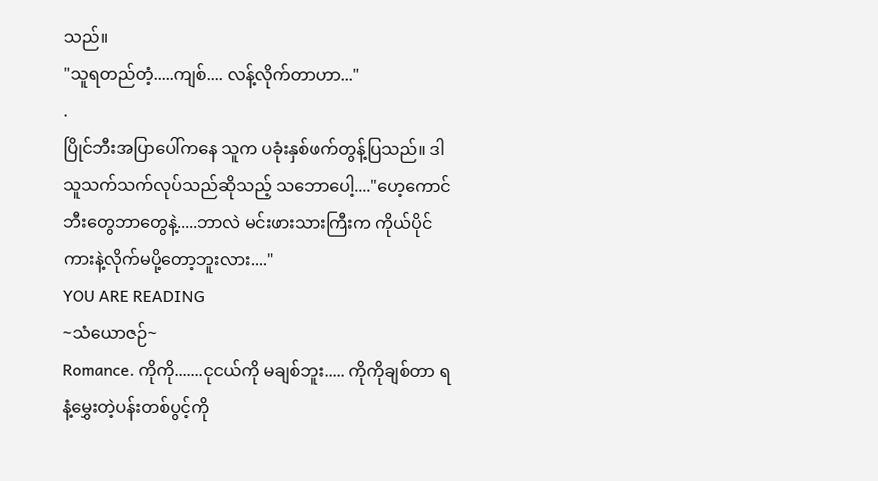သည်။
"သူရတည်တံ့.....ကျစ်.... လန့်လိုက်တာဟာ..."
.
ပြိုင်ဘီးအပြာပေါ်ကနေ သူက ပခုံးနှစ်ဖက်တွန့်ပြသည်။ ဒါ သူသက်သက်လုပ်သည်ဆိုသည့် သဘောပေါ့...."ဟေ့ကောင် ဘီးတွေဘာတွေနဲ့.....ဘာလဲ မင်းဖားသားကြီးက ကိုယ်ပိုင်ကားနဲ့လိုက်မပို့တော့ဘူးလား...."
YOU ARE READING
~သံယောဇဉ်~
Romance. ကိုကို.......ငုငယ်ကို မချစ်ဘူး..... ကိုကိုချစ်တာ ရနံ့မွှေးတဲ့ပန်းတစ်ပွင့်ကို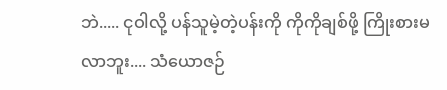ဘဲ..... ငုဝါလို့ ပန်သူမဲ့တဲ့ပန်းကို ကိုကိုချစ်ဖို့ ကြိုးစားမလာဘူး.... သံယောဇဉ်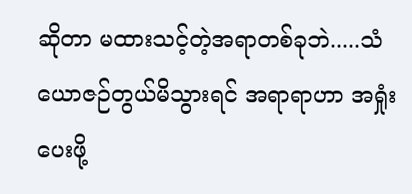ဆိုတာ မထားသင့်တဲ့အရာတစ်ခုဘဲ.....သံယောဇဉ်တွယ်မိသွားရင် အရာရာဟာ အရှုံးပေးဖို့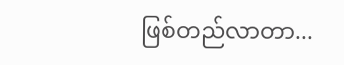ဖြစ်တည်လာတာ...